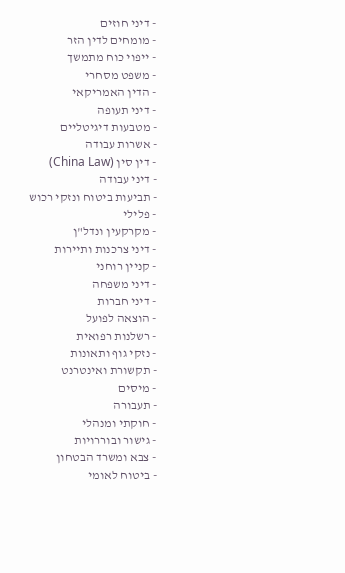- דיני חוזים
- מומחים לדין הזר
- ייפוי כוח מתמשך
- משפט מסחרי
- הדין האמריקאי
- דיני תעופה
- מטבעות דיגיטליים
- אשרות עבודה
- דין סין (China Law)
- דיני עבודה
- תביעות ביטוח ונזקי רכוש
- פלילי
- מקרקעין ונדל"ן
- דיני צרכנות ותיירות
- קניין רוחני
- דיני משפחה
- דיני חברות
- הוצאה לפועל
- רשלנות רפואית
- נזקי גוף ותאונות
- תקשורת ואינטרנט
- מיסים
- תעבורה
- חוקתי ומנהלי
- גישור ובוררויות
- צבא ומשרד הבטחון
- ביטוח לאומי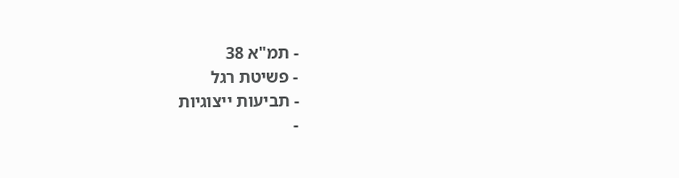- תמ"א 38
- פשיטת רגל
- תביעות ייצוגיות
-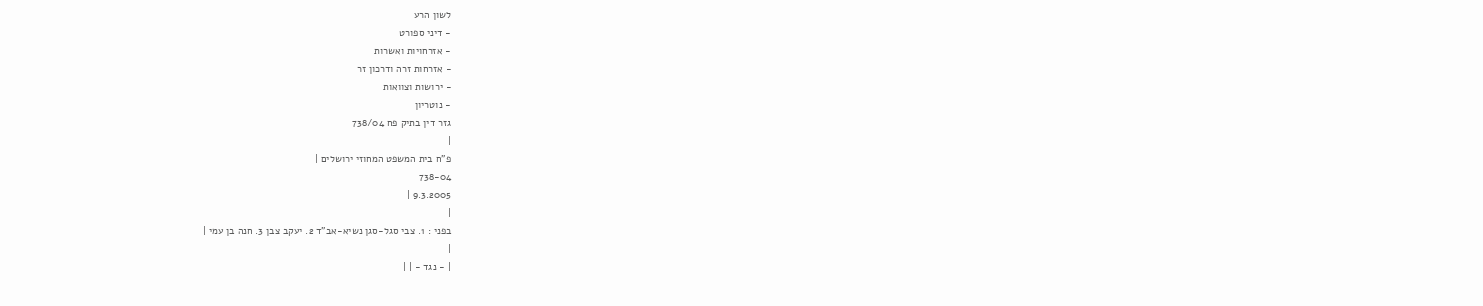לשון הרע
- דיני ספורט
- אזרחויות ואשרות
- אזרחות זרה ודרכון זר
- ירושות וצוואות
- נוטריון
גזר דין בתיק פח 738/04
|
פ"ח בית המשפט המחוזי ירושלים |
738-04
9.3.2005 |
|
בפני : 1. צבי סגל-סגן נשיא-אב"ד 2. יעקב צבן 3. חנה בן עמי |
|
| - נגד - | |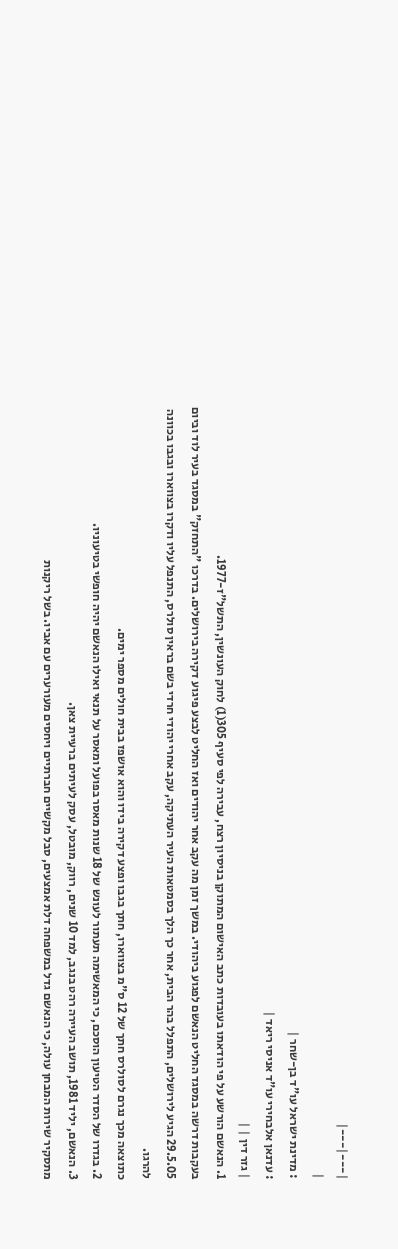|---|---|
|
: מדינת ישראל עו"ד בן-שחר |
: עדנאן אלבחירי עו"ד אניסי ריאד |
| גזר דין | |
1. הנאשם הורשע על פי הודאתו בעובדות כתב האישום המתוקן בניסיון רצח, עבירה לפי סעיף 305(1) לחוק העונשין, התשל"ז-1977.
בעקבות דרשה במסגד החליט הנאשם לפגוע ביהודי. במשך זמן מה עקב אחר יהודים ואז החליט לבצע פיגוע דקירה בירושלים. בדרכו "התחזק" במסגד בעיר לוד וביום 29.5.05 הגיע לירושלים, התפלל בהר הבית, אחר כך הלך בסמטאות העיר העתיקה, עקב אחרי יהודי חרדי בשם בראין סולרס, התנפל עליו ודקרו בצווארו ובגבו בכוונה להרגו.
כתוצאה מכך נגרם לסולרס חתך של 12 ס"מ בצווארו, חתך בגבו ופצע דקירה בידו והוא אושפז בבית חולים מספר ימים.
2. בגדרו של הסדר הטיעון הוסכם, כי המאשימה תעתור לעונש של 18 שנות מאסר בפועל ומאסר על תנאי ואילו הנאשם יהיה חופשי בטיעוניו.
3. הנאשם, יליד 1981, תושב העיירה רהט בנגב, למד 10 שנים, רווק, מובטל, עסק לעיתים ברעיית צאן.
מתסקיר שירות המבחן עולה, כי הנאשם גדל במשפחה דלת אמצעים, סבל מקשיים חברתיים ויחסים מעורערים עם אביו. בשל ריקנות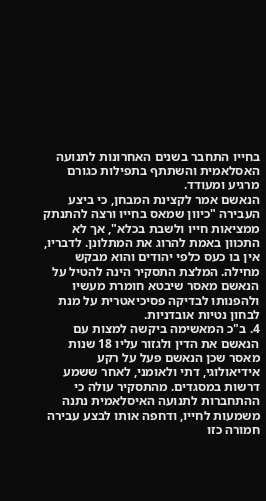בחייו התחבר בשנים האחרונות לתנועה האסלאמית והשתתף בתפילות כגורם מרגיע ומעודד.
הנאשם אמר לקצינת המבחן, כי ביצע העבירה "כיוון שמאס בחייו ורצה להתנתק ממציאות חייו ולשבת בכלא", אך לא התכוון באמת להרוג את המתלונן. לדבריו, אין בו כעס כלפי יהודים והוא מבקש מחילה. המלצת התסקיר הינה להטיל על הנאשם מאסר שיבטא חומרת מעשיו ולהפנותו לבדיקה פסיכיאטרית על מנת לבחון נטיות אובדניות.
4. ב"כ המאשימה ביקשה למצות עם הנאשם את הדין ולגזור עליו 18 שנות מאסר שכן הנאשם פעל על רקע אידיאולוגי, דתי ולאומני, לאחר ששמע דרשות במסגדים. מהתסקיר עולה כי ההתחברות לתנועה האיסלאמית נתנה משמעות לחייו, ודחפה אותו לבצע עבירה חמורה כזו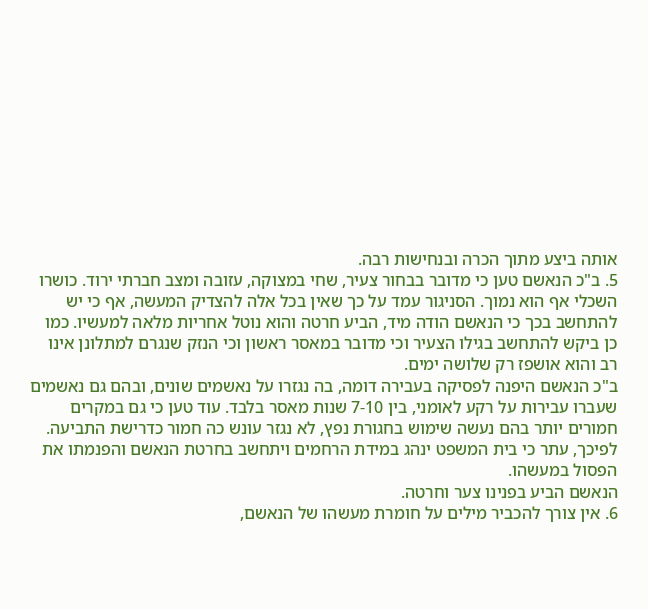אותה ביצע מתוך הכרה ובנחישות רבה.
5. ב"כ הנאשם טען כי מדובר בבחור צעיר, שחי במצוקה, עזובה ומצב חברתי ירוד. כושרו השכלי אף הוא נמוך. הסניגור עמד על כך שאין בכל אלה להצדיק המעשה, אף כי יש להתחשב בכך כי הנאשם הודה מיד, הביע חרטה והוא נוטל אחריות מלאה למעשיו. כמו כן ביקש להתחשב בגילו הצעיר וכי מדובר במאסר ראשון וכי הנזק שנגרם למתלונן אינו רב והוא אושפז רק שלושה ימים.
ב"כ הנאשם היפנה לפסיקה בעבירה דומה, בה נגזרו על נאשמים שונים, ובהם גם נאשמים שעברו עבירות על רקע לאומני, בין 7-10 שנות מאסר בלבד. עוד טען כי גם במקרים חמורים יותר בהם נעשה שימוש בחגורת נפץ, לא נגזר עונש כה חמור כדרישת התביעה. לפיכך, עתר כי בית המשפט ינהג במידת הרחמים ויתחשב בחרטת הנאשם והפנמתו את הפסול במעשהו.
הנאשם הביע בפנינו צער וחרטה.
6. אין צורך להכביר מילים על חומרת מעשהו של הנאשם,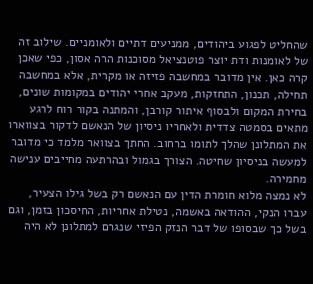שהחליט לפגוע ביהודים, ממניעים דתיים ולאומניים. שילוב זה של לאומנות ודת יוצר פוטנציאל מסוכנות הרה אסון, כפי שאכן קרה כאן. אין מדובר במחשבה פזיזה או מקרית, אלא במחשבה תחילה, תכנון, התחזקות, מעקב אחרי יהודים במקומות שונים, בחירת המקום ולבסוף איתור קורבן, והמתנה בקור רוח לרגע מתאים בסמטה צדדית ולאחריו ניסיון של הנאשם לדקור בצווארו את המתלונן שהלך לתומו ברחוב. החתך בצוואר מלמד כי מדובר למעשה בניסיון שחיטה. הצורך בגמול ובהרתעה מחייבים ענישה מחמירה.
לא נמצה מלוא חומרת הדין עם הנאשם רק בשל גילו הצעיר, עברו הנקי, ההודאה באשמה, נטילת אחריות, החיסכון בזמן, וגם בשל כך שבסופו של דבר הנזק הפיזי שנגרם למתלונן לא היה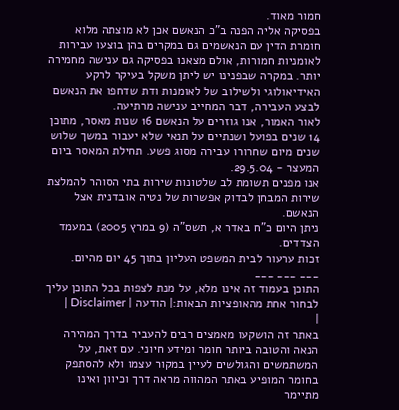חמור מאוד.
בפסיקה אליה הפנה ב"כ הנאשם אכן לא מוצתה מלוא חומרת הדין עם הנאשמים גם במקרים בהן בוצעו עבירות לאומניות חמורות, אולם מצאנו בפסיקה גם ענישה מחמירה יותר. במקרה שבפנינו יש ליתן משקל בעיקר לרקע האידיאולוגי ולשילוב של לאומנות ודת שדחפו את הנאשם לבצע העבירה, דבר המחייב ענישה מרתיעה.
לאור האמור, אנו גוזרים על הנאשם 16 שנות מאסר, מתוכן 14 שנים בפועל ושנתיים על תנאי שלא יעבור במשך שלוש שנים מיום שחרורו עבירה מסוג פשע. תחילת המאסר ביום המעצר - 29.5.04.
אנו מפנים תשומת לב שלטונות שירות בתי הסוהר להמלצת שירות המבחן לבדוק אפשרות של נטיה אובדנית אצל הנאשם.
ניתן היום כ"ח באדר א, תשס"ה (9 במרץ 2005) במעמד הצדדים.
זכות ערעור לבית המשפט העליון בתוך 45 יום מהיום.
___ ___ ___
התוכן בעמוד זה אינו מלא, על מנת לצפות בכל התוכן עליך לבחור אחת מהאופציות הבאות:| הודעה | Disclaimer |
|
באתר זה הושקעו מאמצים רבים להעביר בדרך המהירה הנאה והטובה ביותר חומר ומידע חיוני. עם זאת, על המשתמשים והגולשים לעיין במקור עצמו ולא להסתפק בחומר המופיע באתר המהווה מראה דרך וכיוון ואינו מתיימר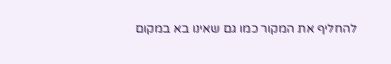להחליף את המקור כמו גם שאינו בא במקום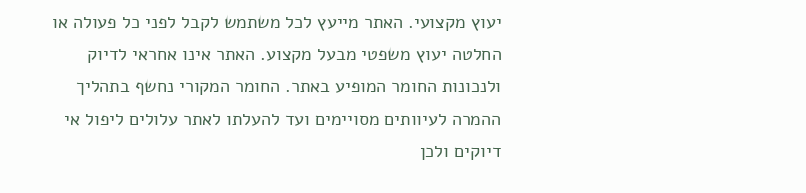יעוץ מקצועי. האתר מייעץ לכל משתמש לקבל לפני כל פעולה או החלטה יעוץ משפטי מבעל מקצוע. האתר אינו אחראי לדיוק ולנכונות החומר המופיע באתר. החומר המקורי נחשף בתהליך ההמרה לעיוותים מסויימים ועד להעלתו לאתר עלולים ליפול אי דיוקים ולכן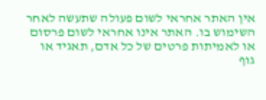אין האתר אחראי לשום פעולה שתעשה לאחר השימוש בו. האתר אינו אחראי לשום פרסום או לאמיתות פרטים של כל אדם, תאגיד או גוף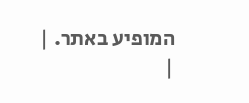המופיע באתר. |
|